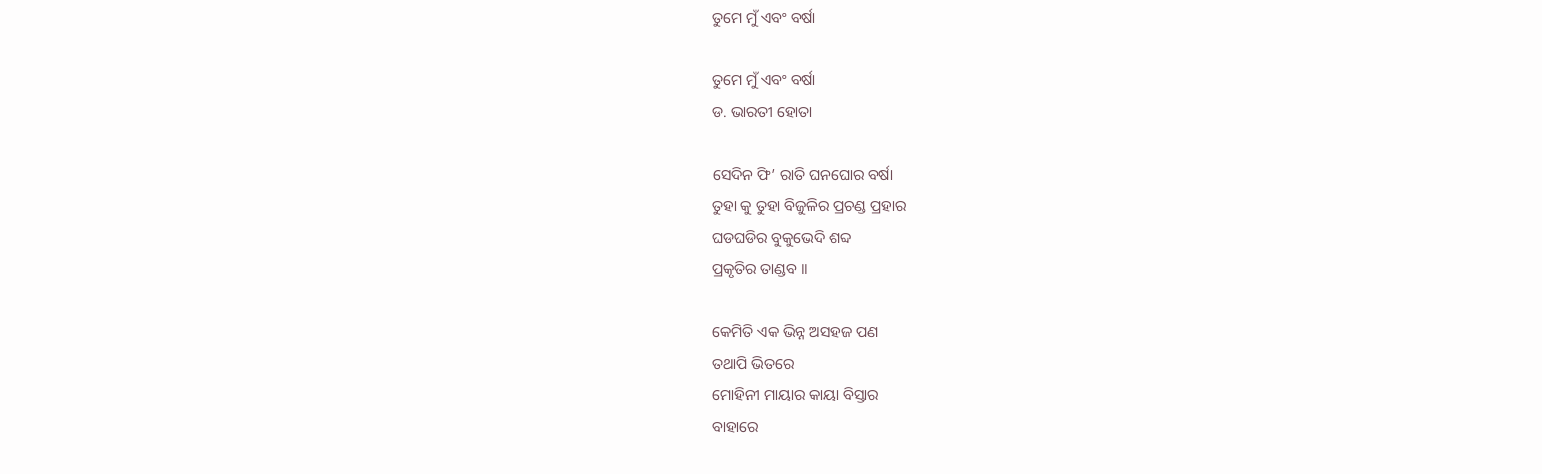ତୁମେ ମୁଁ ଏବଂ ବର୍ଷା

ତୁମେ ମୁଁ ଏବଂ ବର୍ଷା
ଡ. ଭାରତୀ ହୋତା

ସେଦିନ ଫି’ ରାତି ଘନଘୋର ବର୍ଷା
ତୁହା କୁ ତୁହା ବିଜୁଳିର ପ୍ରଚଣ୍ଡ ପ୍ରହାର
ଘଡଘଡିର ବୁକୁଭେଦି ଶବ୍ଦ
ପ୍ରକୃତିର ତାଣ୍ଡବ ।।

କେମିତି ଏକ ଭିନ୍ନ ଅସହଜ ପଣ
ତଥାପି ଭିତରେ
ମୋହିନୀ ମାୟାର କାୟା ବିସ୍ତାର
ବାହାରେ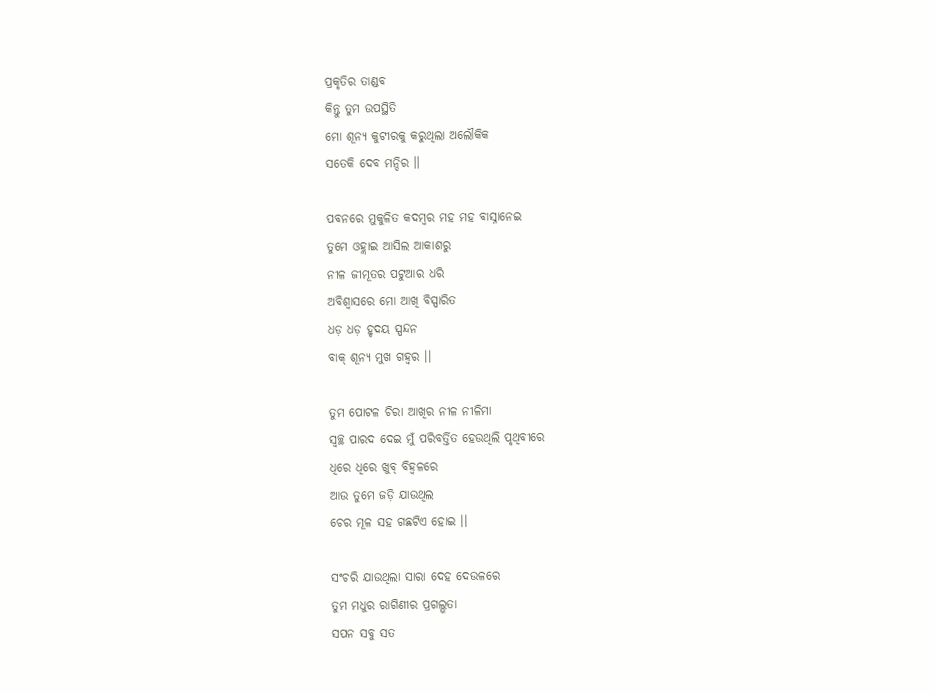ପ୍ରକୃତିର ତାଣ୍ଡବ
କିନ୍ତୁ ତୁମ ଉପସ୍ଥିତି
ମୋ ଶୂନ୍ୟ କୁଟୀରକୁ କରୁଥିଲା ଅଲୌକିକ
ସତେକି ଦେବ ମନ୍ଦିର ।।

ପବନରେ ମୁକୁଳିତ କଦମ୍ବର ମହ ମହ ବାସ୍ନାନେଇ
ତୁମେ ଓହ୍ଲାଇ ଆସିଲ ଆକାଶରୁ
ନୀଳ ଜୀମୂତର ପଟୁଆର ଧରି
ଅବିଶ୍ବାସରେ ମୋ ଆଖି ବିସ୍ପାରିତ
ଧଡ଼ ଧଡ଼ ହୃଦୟ ସ୍ପନ୍ଦନ
ବାକ୍ ଶୂନ୍ୟ ମୁଖ ଗହ୍ଵର ।।

ତୁମ ପୋଟଳ ଚିରା ଆଖିର ନୀଳ ନୀଳିମା
ସ୍ବଚ୍ଛ ପାରଦ ଦେଇ ମୁଁ ପରିବର୍ତ୍ତିତ ହେଉଥିଲି ପୃଥିବୀରେ
ଧିରେ ଧିରେ ଖୁବ୍ ବିହ୍ବଳରେ
ଆଉ ତୁମେ ଜଡ଼ି ଯାଉଥିଲ
ଚେର ମୂଳ ସହ ଗଛଟିଏ ହୋଇ ।।

ସଂଚରି ଯାଉଥିଲା ସାରା ଦେହ ଦେଉଳରେ
ତୁମ ମଧୁର ରାଗିଣୀର ପ୍ରଗଲ୍ଭତା
ସପନ ସବୁ ସତ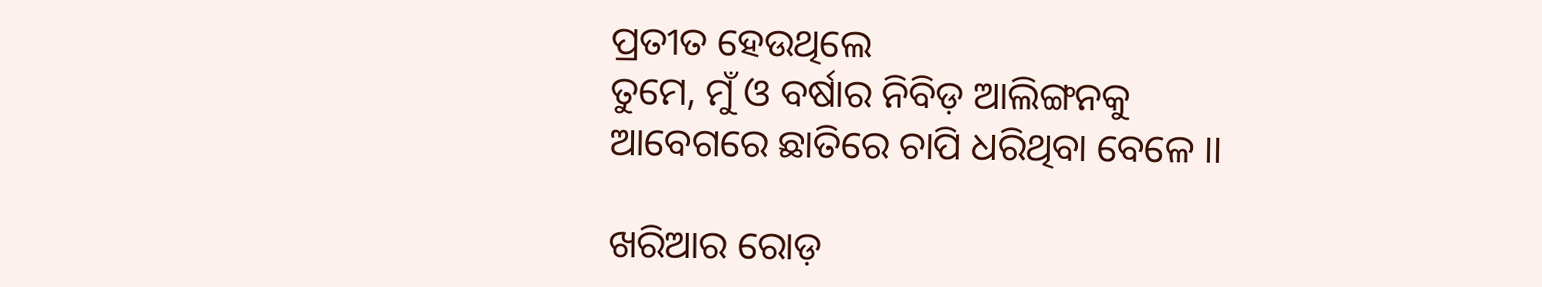ପ୍ରତୀତ ହେଉଥିଲେ
ତୁମେ, ମୁଁ ଓ ବର୍ଷାର ନିବିଡ଼ ଆଲିଙ୍ଗନକୁ
ଆବେଗରେ ଛାତିରେ ଚାପି ଧରିଥିବା ବେଳେ ।।

ଖରିଆର ରୋଡ଼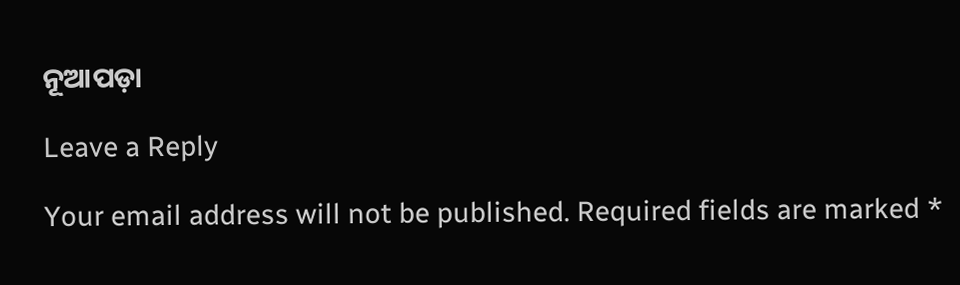ନୂଆପଡ଼ା

Leave a Reply

Your email address will not be published. Required fields are marked *